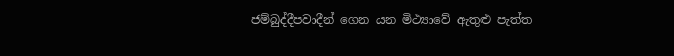ජම්බුද්දීපවාදීන් ගෙන යන මිථ්‍යාවේ ඇතුළු පැත්ත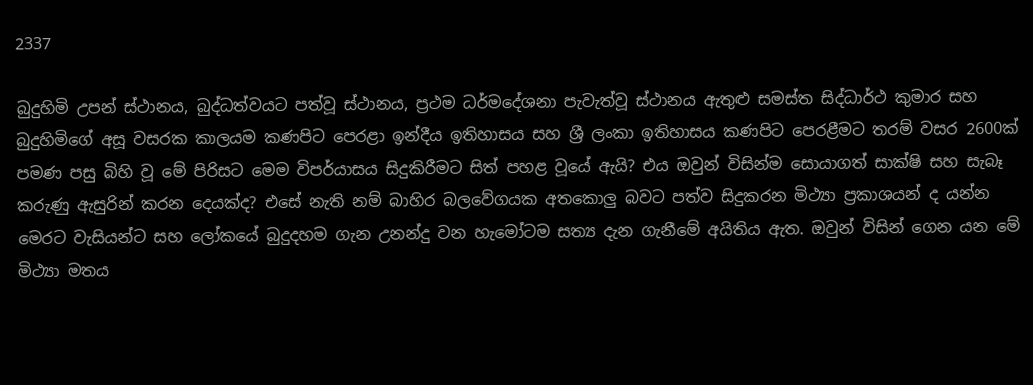2337

බුදුහිමි උපන් ස්ථානය, බුද්ධත්වයට පත්වූ ස්ථානය, ප්‍රථම ධර්මදේශනා පැවැත්වූ ස්ථානය ඇතුළු සමස්ත සිද්ධාර්ථ කුමාර සහ බුදුහිමිගේ අසූ වසරක කාලයම කණපිට පෙරළා ඉන්දීය ඉතිහාසය සහ ශ්‍රී ලංකා ඉතිහාසය කණපිට පෙරළීමට තරම් වසර 2600ක් පමණ පසු බිහි වූ මේ පිරිසට මෙම විපර්යාසය සිදුකිරීමට සිත් පහළ වූයේ ඇයි? එය ඔවුන් විසින්ම සොයාගත් සාක්ෂි සහ සැබෑ කරුණු ඇසුරින් කරන දෙයක්ද? එසේ නැති නම් බාහිර බලවේගයක අතකොලු බවට පත්ව සිදුකරන මිථ්‍යා ප්‍රකාශයන් ද යන්න මෙරට වැසියන්ට සහ ලෝකයේ බුදුදහම ගැන උනන්දු වන හැමෝටම සත්‍ය දැන ගැනීමේ අයිතිය ඇත. ඔවුන් විසින් ගෙන යන මේ මිථ්‍යා මතය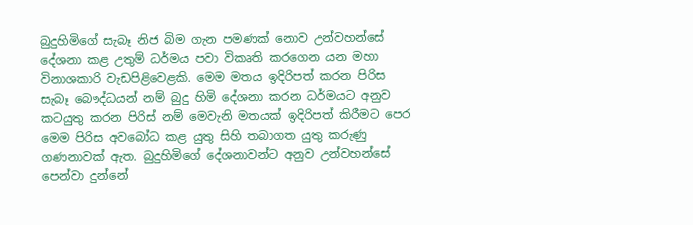බුදුහිමිගේ සැබෑ නිජ බිම ගැන පමණක් නොව උන්වහන්සේ දේශනා කළ උතුම් ධර්මය පවා විකෘති කරගෙන යන මහා විනාශකාරි වැඩපිළිවෙළකි. මෙම මතය ඉදිරිපත් කරන පිරිස සැබෑ බෞද්ධයන් නම් බුදු හිමි දේශනා කරන ධර්මයට අනුව කටයුතු කරන පිරිස් නම් මෙවැනි මතයක් ඉදිරිපත් කිරීමට පෙර මෙම පිරිස අවබෝධ කළ යුතු සිහි තබාගත යුතු කරුණු ගණනාවක් ඇත. බුදුහිමිගේ දේශනාවන්ට අනුව උන්වහන්සේ පෙන්වා දුන්නේ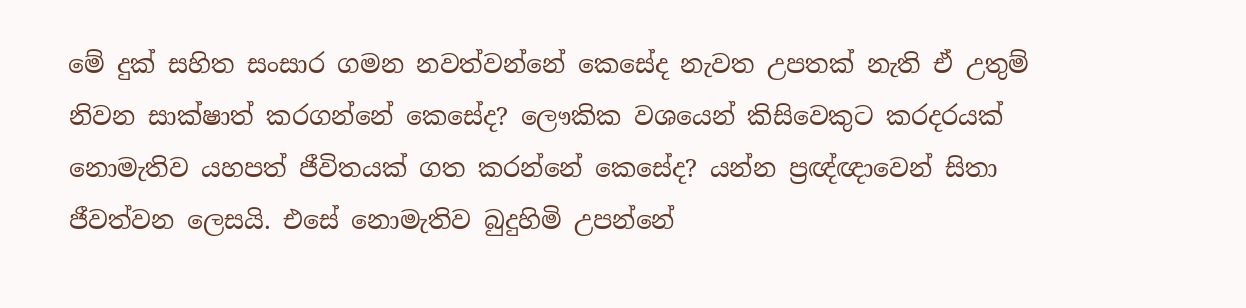මේ දුක් සහිත සංසාර ගමන නවත්වන්නේ කෙසේද නැවත උපතක් නැති ඒ උතුම් නිවන සාක්ෂාත් කරගන්නේ කෙසේද? ලෞකික වශයෙන් කිසිවෙකුට කරදරයක් නොමැතිව යහපත් ජීවිතයක් ගත කරන්නේ කෙසේද? යන්න ප්‍රඥ්ඥාවෙන් සිතා ජීවත්වන ලෙසයි. එසේ නොමැතිව බුදුහිමි උපන්නේ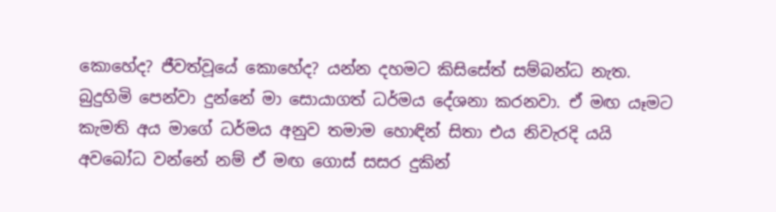කොහේද? ජීවත්වූයේ කොහේද? යන්න දහමට කිසිසේත් සම්බන්ධ නැත. බුදුහිමි පෙන්වා දුන්නේ මා සොයාගත් ධර්මය දේශනා කරනවා. ඒ මඟ යෑමට කැමති අය මාගේ ධර්මය අනුව තමාම හොඳින් සිතා එය නිවැරදි යයි අවබෝධ වන්නේ නම් ඒ මඟ ගොස් සසර දුකින්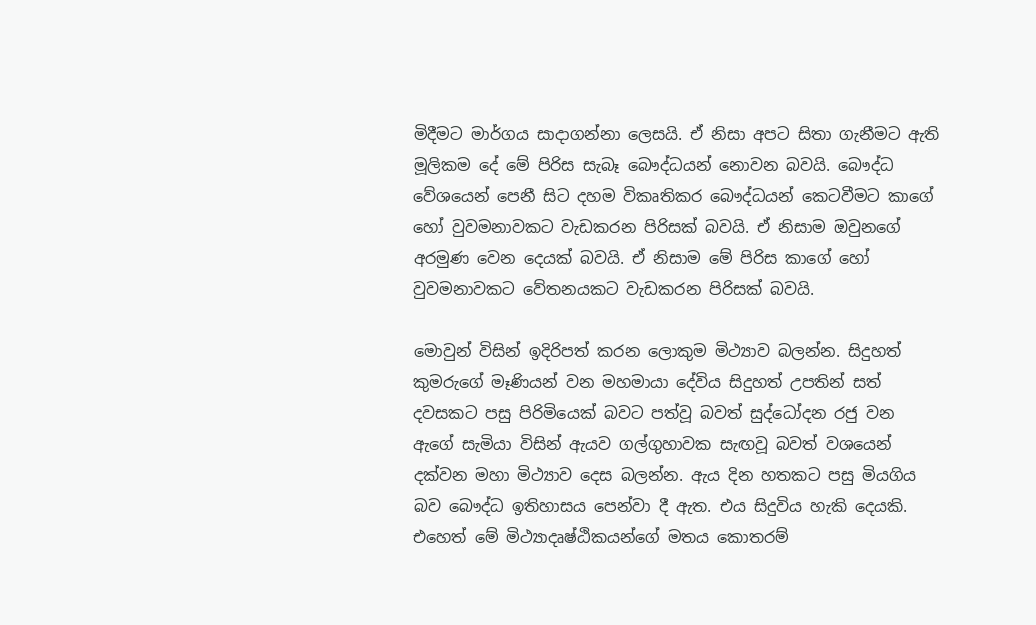මිදීමට මාර්ගය සාදාගන්නා ලෙසයි. ඒ නිසා අපට සිතා ගැනීමට ඇති මූලිකම දේ මේ පිරිස සැබෑ බෞද්ධයන් නොවන බවයි. බෞද්ධ වේශයෙන් පෙනී සිට දහම විකෘතිකර බෞද්ධයන් කෙටවීමට කාගේ හෝ වුවමනාවකට වැඩකරන පිරිසක් බවයි. ඒ නිසාම ඔවුනගේ අරමුණ වෙන දෙයක් බවයි. ඒ නිසාම මේ පිරිස කාගේ හෝ වුවමනාවකට වේතනයකට වැඩකරන පිරිසක් බවයි.

මොවුන් විසින් ඉදිරිපත් කරන ලොකුම මිථ්‍යාව බලන්න. සිදුහත් කුමරුගේ මෑණියන් වන මහමායා දේවිය සිදුහත් උපතින් සත් දවසකට පසු පිරිමියෙක් බවට පත්වූ බවත් සුද්ධෝදන රජු වන ඇගේ සැමියා විසින් ඇයව ගල්ගුහාවක සැඟවූ බවත් වශයෙන් දක්වන මහා මිථ්‍යාව දෙස බලන්න. ඇය දින හතකට පසු මියගිය බව බෞද්ධ ඉතිහාසය පෙන්වා දී ඇත. එය සිදුවිය හැකි දෙයකි. එහෙත් මේ මිථ්‍යාදෘෂ්ඨිකයන්ගේ මතය කොතරම්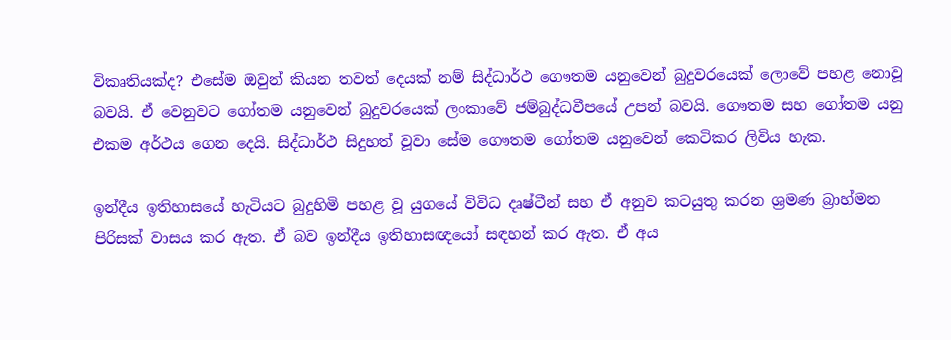විකෘතියක්ද? එසේම ඔවුන් කියන තවත් දෙයක් නම් සිද්ධාර්ථ ගෞතම යනුවෙන් බුදුවරයෙක් ලොවේ පහළ නොවූ බවයි. ඒ වෙනුවට ගෝතම යනුවෙන් බුදුවරයෙක් ලංකාවේ ජම්බුද්ධවීපයේ උපන් බවයි. ගෞතම සහ ගෝතම යනු එකම අර්ථය ගෙන දෙයි. සිද්ධාර්ථ සිදුහත් වූවා සේම ගෞතම ගෝතම යනුවෙන් කෙටිකර ලිවිය හැක.

ඉන්දීය ඉතිහාසයේ හැටියට බුදුහිමි පහළ වූ යුගයේ විවිධ දෘෂ්ටීන් සහ ඒ අනුව කටයුතු කරන ශ්‍රමණ බ්‍රාහ්මන පිරිසක් වාසය කර ඇත. ඒ බව ඉන්දීය ඉතිහාසඥයෝ සඳහන් කර ඇත. ඒ අය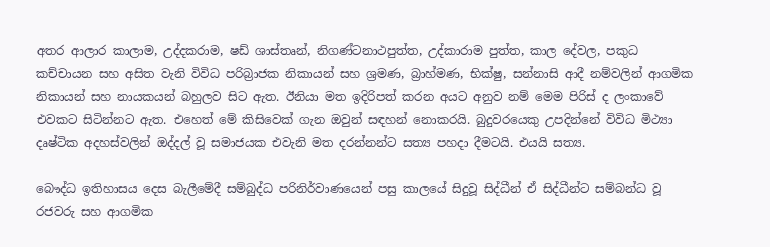අතර ආලාර කාලාම, උද්දකරාම, ෂඩ් ශාස්තෘන්, නිගණ්ටනාථපුත්ත, උද්කාරාම පුත්ත, කාල දේවල, පකුධ කච්චායන සහ අසිත වැනි විවිධ පරිබ්‍රාජක නිකායන් සහ ශ්‍රමණ, බ්‍රාහ්මණ, භික්ෂු, සන්නාසි ආදී නම්වලින් ආගමික නිකායන් සහ නායකයන් බහුලව සිට ඇත. ඊනියා මත ඉදිරිපත් කරන අයට අනුව නම් මෙම පිරිස් ද ලංකාවේ එවකට සිටින්නට ඇත. එහෙත් මේ කිසිවෙක් ගැන ඔවුන් සඳහන් නොකරයි. බුදුවරයෙකු උපදින්නේ විවිධ මිථ්‍යා දෘෂ්ටික අදහස්වලින් ඔද්දල් වූ සමාජයක එවැනි මත දරන්නන්ට සත්‍ය පහදා දීමටයි. එයයි සත්‍ය.

බෞද්ධ ඉතිහාසය දෙස බැලීමේදී සම්බුද්ධ පරිනිර්වාණයෙන් පසු කාලයේ සිදුවූ සිද්ධීන් ඒ සිද්ධීන්ට සම්බන්ධ වූ රජවරු සහ ආගමික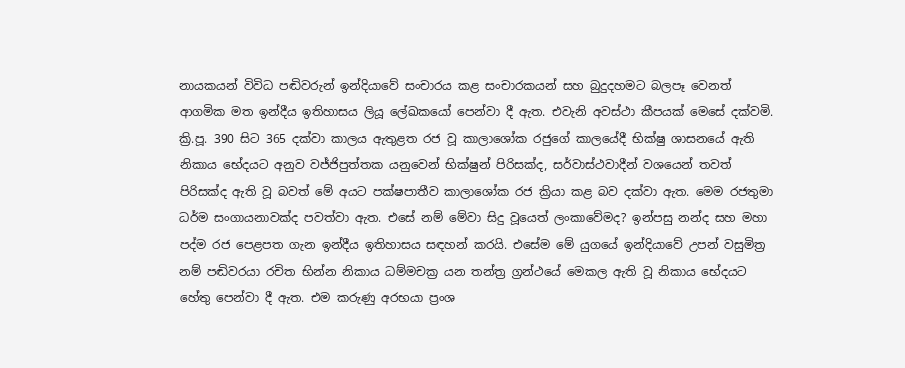නායකයන් විවිධ පඬිවරුන් ඉන්දියාවේ සංචාරය කළ සංචාරකයන් සහ බුදුදහමට බලපෑ වෙනත් ආගමික මත ඉන්දීය ඉතිහාසය ලියූ ලේඛකයෝ පෙන්වා දී ඇත. එවැනි අවස්ථා කීපයක් මෙසේ දක්වමි. ක්‍රි.පූ. 390 සිට 365 දක්වා කාලය ඇතුළත රජ වූ කාලාශෝක රජුගේ කාලයේදී භික්ෂු ශාසනයේ ඇති නිකාය භේදයට අනුව වජ්ජිපුත්තක යනුවෙන් භික්ෂුන් පිරිසක්ද, සර්වාස්ථවාදීන් වශයෙන් තවත් පිරිසක්ද ඇති වූ බවත් මේ අයට පක්ෂපාතීව කාලාශෝක රජ ක්‍රියා කළ බව දක්වා ඇත. මෙම රජතුමා ධර්ම සංගායනාවක්ද පවත්වා ඇත. එසේ නම් මේවා සිදු වූයෙත් ලංකාවේමද? ඉන්පසු නන්ද සහ මහා පද්ම රජ පෙළපත ගැන ඉන්දීය ඉතිහාසය සඳහන් කරයි. එසේම මේ යුගයේ ඉන්දියාවේ උපන් වසුමිත්‍ර නම් පඬිවරයා රචිත භින්න නිකාය ධම්මචක්‍ර යන තන්ත්‍ර ග්‍රන්ථයේ මෙකල ඇති වූ නිකාය භේදයට හේතු පෙන්වා දී ඇත. එම කරුණු අරභයා ප්‍රංශ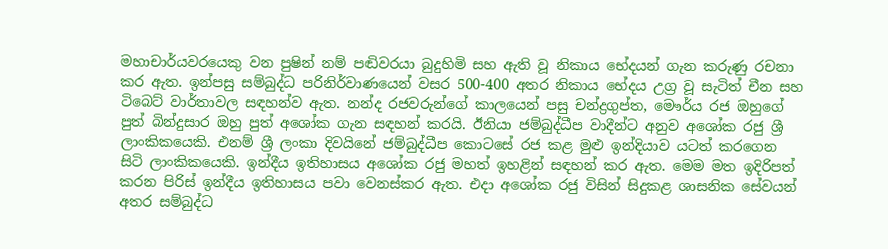මහාචාර්යවරයෙකු වන පුෂින් නම් පඬිවරයා බුදුහිමි සහ ඇති වූ නිකාය භේදයන් ගැන කරුණු රචනා කර ඇත. ඉන්පසු සම්බුද්ධ පරිනිර්වාණයෙන් වසර 500-400 අතර නිකාය භේදය උග්‍ර වූ සැටිත් චීන සහ ටිබෙට් වාර්තාවල සඳහන්ව ඇත. නන්ද රජවරුන්ගේ කාලයෙන් පසු චන්ද්‍රගුප්ත, මෞර්ය රජ ඔහුගේ පුත් බින්දුසාර ඔහු පුත් අශෝක ගැන සඳහන් කරයි. ඊනියා ජම්බුද්ධීප වාදීන්ට අනුව අශෝක රජු ශ්‍රී ලාංකිකයෙකි. එනම් ශ්‍රී ලංකා දිවයිනේ ජම්බුද්ධීප කොටසේ රජ කළ මුළු ඉන්දියාව යටත් කරගෙන සිටි ලාංකිකයෙකි. ඉන්දීය ඉතිහාසය අශෝක රජු මහත් ඉහළින් සඳහන් කර ඇත. මෙම මත ඉදිරිපත් කරන පිරිස් ඉන්දීය ඉතිහාසය පවා වෙනස්කර ඇත. එදා අශෝක රජු විසින් සිදුකළ ශාසනික සේවයන් අතර සම්බුද්ධ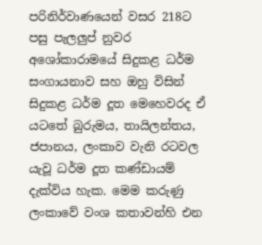පරිනිර්වාණයෙන් වසර 218ට පසු පැලලුප් නුවර අශෝකාරාමයේ සිදුකළ ධර්ම සංගායනාව සහ ඔහු විසින් සිදුකළ ධර්ම දූත මෙහෙවරද ඒ යටතේ බුරුමය, තායිලන්තය, ජපානය, ලංකාව වැනි රටවල යැවූ ධර්ම දූත කණ්ඩායම් දැක්විය හැක. මෙම කරුණු ලංකාවේ වංශ කතාවන්හි එන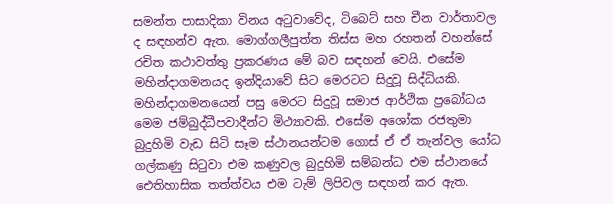සමන්ත පාසාදිකා විනය අටුවාවේද, ටිබෙට් සහ චීන වාර්තාවල ද සඳහන්ව ඇත. මොග්ගලීපුත්ත තිස්ස මහ රහතන් වහන්සේ රචිත කථාවත්තු ප්‍රකරණය මේ බව සඳහන් වෙයි. එසේම මහින්දාගමනයද ඉන්දියාවේ සිට මෙරටට සිදුවූ සිද්ධියකි. මහින්දාගමනයෙන් පසු මෙරට සිදුවූ සමාජ ආර්ථික ප්‍රබෝධය මෙම ජම්බුද්ධීපවාදීන්ට මිථ්‍යාවකි. එසේම අශෝක රජතුමා බුදුහිමි වැඩ සිටි සෑම ස්ථානයන්ටම ගොස් ඒ ඒ තැන්වල යෝධ ගල්කණු සිටුවා එම කණුවල බුදුහිමි සම්බන්ධ එම ස්ථානයේ ඓතිහාසික තත්ත්වය එම ටැම් ලිපිවල සඳහන් කර ඇත.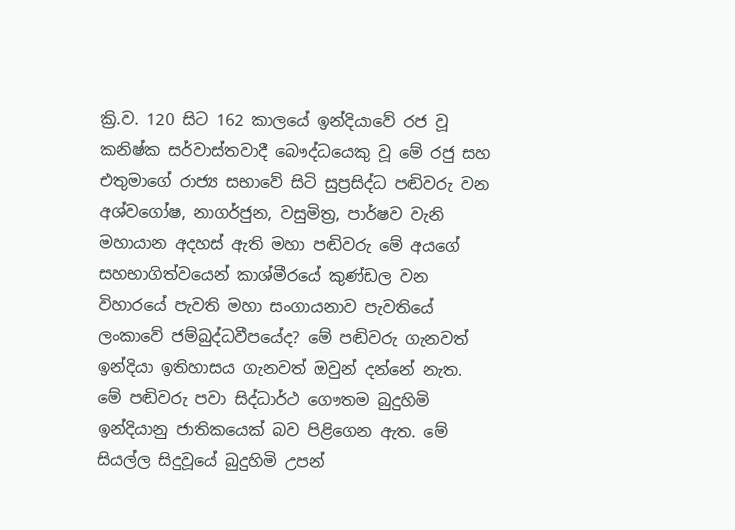ක්‍රි.ව. 120 සිට 162 කාලයේ ඉන්දියාවේ රජ වූ කනිෂ්ක සර්වාස්තවාදී බෞද්ධයෙකු වූ මේ රජු සහ එතුමාගේ රාජ්‍ය සභාවේ සිටි සුප්‍රසිද්ධ පඬිවරු වන අශ්වගෝෂ, නාගර්ජුන, වසුමිත්‍ර, පාර්ෂව වැනි මහායාන අදහස් ඇති මහා පඬිවරු මේ අයගේ සහභාගිත්වයෙන් කාශ්මීරයේ කුණ්ඩල වන විහාරයේ පැවති මහා සංගායනාව පැවතියේ ලංකාවේ ජම්බුද්ධවීපයේද? මේ පඬිවරු ගැනවත් ඉන්දියා ඉතිහාසය ගැනවත් ඔවුන් දන්නේ නැත. මේ පඬිවරු පවා සිද්ධාර්ථ ගෞතම බුදුහිමි ඉන්දියානු ජාතිකයෙක් බව පිළිගෙන ඇත. මේ සියල්ල සිදුවූයේ බුදුහිමි උපන්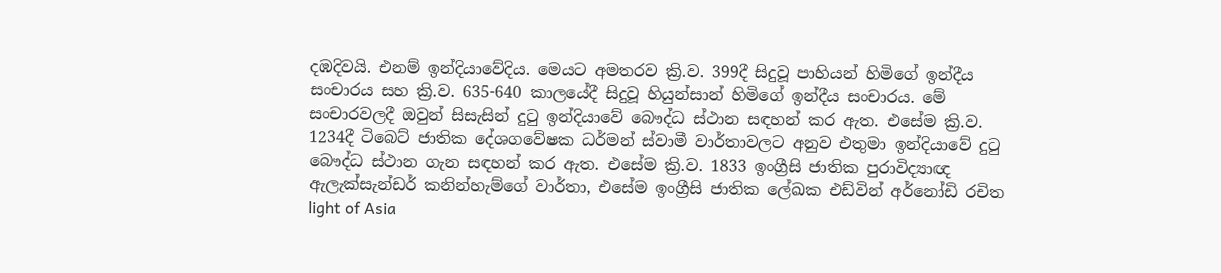දඹදිවයි. එනම් ඉන්දියාවේදිය. මෙයට අමතරව ක්‍රි.ව. 399දී සිදුවූ පාහියන් හිමිගේ ඉන්දීය සංචාරය සහ ක්‍රි.ව. 635-640 කාලයේදී සිදුවූ හියුන්සාන් හිමිගේ ඉන්දීය සංචාරය. මේ සංචාරවලදී ඔවුන් සිසැසින් දුටු ඉන්දියාවේ බෞද්ධ ස්ථාන සඳහන් කර ඇත. එසේම ක්‍රි.ව. 1234දී ටිබෙට් ජාතික දේශගවේෂක ධර්මන් ස්වාමී වාර්තාවලට අනුව එතුමා ඉන්දියාවේ දුටු බෞද්ධ ස්ථාන ගැන සඳහන් කර ඇත. එසේම ක්‍රි.ව. 1833 ඉංග්‍රීසි ජාතික පුරාවිද්‍යාඥ ඇලැක්සැන්ඩර් කනින්හැම්ගේ වාර්තා, එසේම ඉංග්‍රීසි ජාතික ලේඛක එඩ්වින් අර්නෝඩි රචිත light of Asia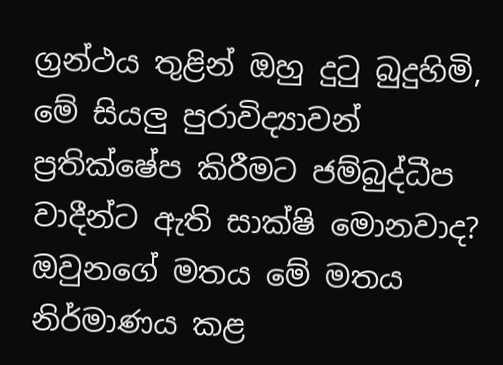ග්‍රන්ථය තුළින් ඔහු දුටු බුදුහිමි, මේ සියලු පුරාවිද්‍යාවන් ප්‍රතික්ෂේප කිරීමට ජම්බුද්ධීප වාදීන්ට ඇති සාක්ෂි මොනවාද? ඔවුනගේ මතය මේ මතය නිර්මාණය කළ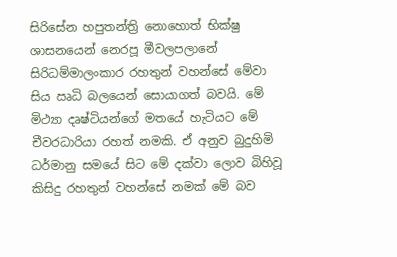සිරිසේන හපුතන්ත්‍රි නොහොත් භික්ෂු ශාසනයෙන් නෙරපූ මීවලපලානේ සිරිධම්මාලංකාර රහතුන් වහන්සේ මේවා සිය ඍධි බලයෙන් සොයාගත් බවයි. මේ මිථ්‍යා දෘෂ්ටියන්ගේ මතයේ හැටියට මේ චීවරධාරියා රහත් නමකි. ඒ අනුව බුදුහිමි ධර්මානු සමයේ සිට මේ දක්වා ලොව බිහිවූ කිසිදු රහතුන් වහන්සේ නමක් මේ බව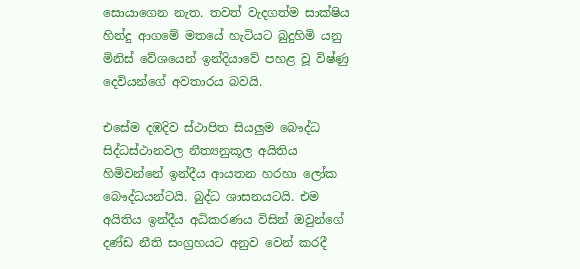සොයාගෙන නැත. තවත් වැදගත්ම සාක්ෂිය හින්දු ආගමේ මතයේ හැටියට බුදුහිමි යනු මිනිස් වේශයෙන් ඉන්දියාවේ පහළ වූ විෂ්ණු දෙවියන්ගේ අවතාරය බවයි.

එසේම දඹදිව ස්ථාපිත සියලුම බෞද්ධ සිද්ධස්ථානවල නීත්‍යනුකූල අයිතිය හිමිවන්නේ ඉන්දීය ආයතන හරහා ලෝක බෞද්ධයන්ටයි. බුද්ධ ශාසනයටයි. එම අයිතිය ඉන්දීය අධිකරණය විසින් ඔවුන්ගේ දණ්ඩ නීති සංග්‍රහයට අනුව වෙන් කරදී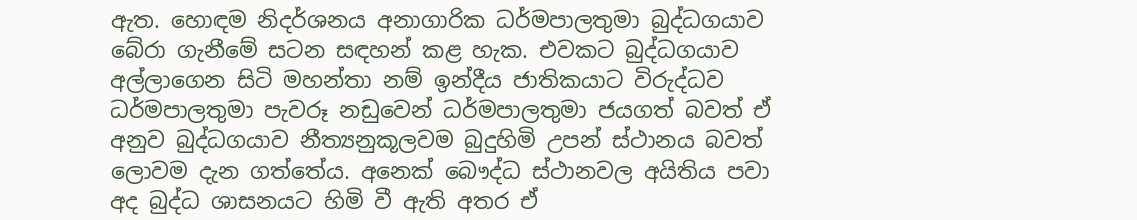ඇත. හොඳම නිදර්ශනය අනාගාරික ධර්මපාලතුමා බුද්ධගයාව බේරා ගැනීමේ සටන සඳහන් කළ හැක. එවකට බුද්ධගයාව අල්ලාගෙන සිටි මහන්තා නම් ඉන්දීය ජාතිකයාට විරුද්ධව ධර්මපාලතුමා පැවරූ නඩුවෙන් ධර්මපාලතුමා ජයගත් බවත් ඒ අනුව බුද්ධගයාව නීත්‍යනුකූලවම බුදුහිමි උපන් ස්ථානය බවත් ලොවම දැන ගත්තේය. අනෙක් බෞද්ධ ස්ථානවල අයිතිය පවා අද බුද්ධ ශාසනයට හිමි වී ඇති අතර ඒ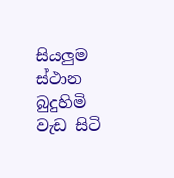සියලුම ස්ථාන බුදුහිමි වැඩ සිටි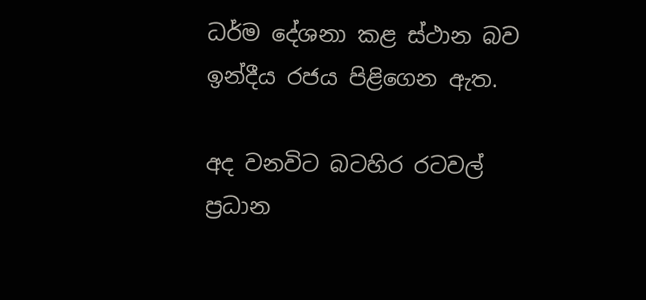ධර්ම දේශනා කළ ස්ථාන බව ඉන්දීය රජය පිළිගෙන ඇත.

අද වනවිට බටහිර රටවල් ප්‍රධාන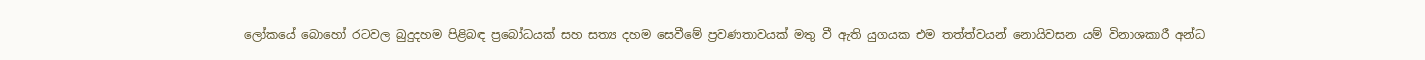ලෝකයේ බොහෝ රටවල බුදුදහම පිළිබඳ ප්‍රබෝධයක් සහ සත්‍ය දහම සෙවීමේ ප්‍රවණතාවයක් මතු වී ඇති යුගයක එම තත්ත්වයන් නොයිවසන යම් විනාශකාරී අන්ධ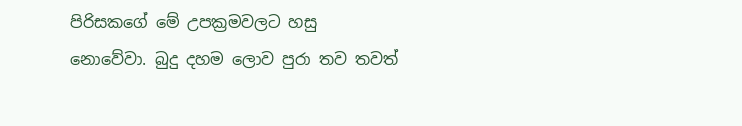පිරිසකගේ මේ උපක්‍රමවලට හසු නොවේවා. බුදු දහම ලොව පුරා තව තවත්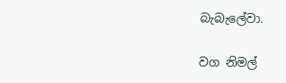බැබැලේවා.

වග නිමල්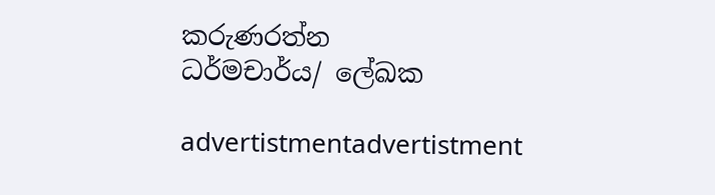කරුණරත්න
ධර්මචාර්ය/ ලේඛක

advertistmentadvertistment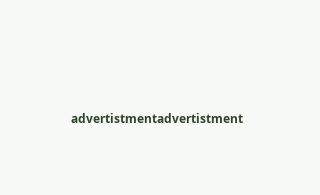advertistmentadvertistment